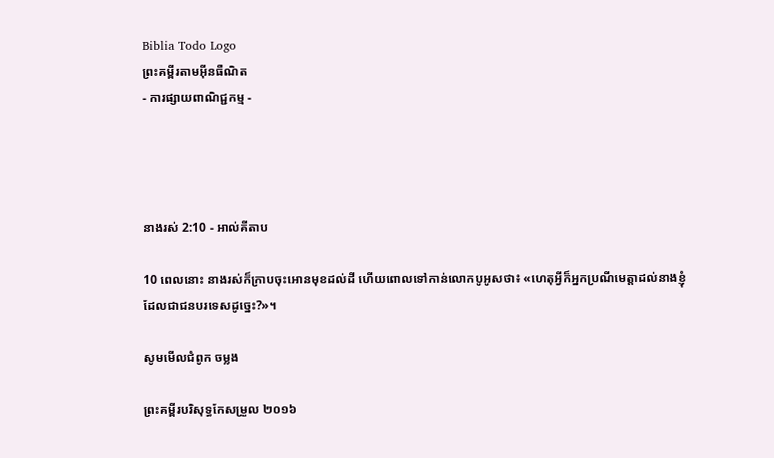Biblia Todo Logo
ព្រះគម្ពីរតាមអ៊ីនធឺណិត
- ការផ្សាយពាណិជ្ជកម្ម -




នាងរស់ 2:10 - អាល់គីតាប

10 ពេលនោះ នាងរស់ក៏ក្រាបចុះអោនមុខដល់ដី ហើយពោលទៅកាន់លោកបូអូសថា៖ «ហេតុអ្វីក៏អ្នកប្រណីមេត្តាដល់នាងខ្ញុំ ដែលជាជនបរទេសដូច្នេះ?»។

សូមមើលជំពូក ចម្លង

ព្រះគម្ពីរបរិសុទ្ធកែសម្រួល ២០១៦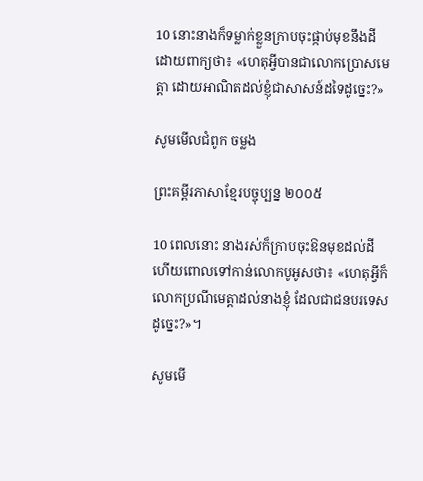10 នោះនាងក៏ទម្លាក់ខ្លួនក្រាបចុះផ្កាប់មុខនឹងដី ដោយពាក្យថា៖ «ហេតុអ្វីបានជាលោកប្រោសមេត្តា ដោយអាណិតដល់ខ្ញុំជាសាសន៍ដទៃដូច្នេះ?»

សូមមើលជំពូក ចម្លង

ព្រះគម្ពីរភាសាខ្មែរបច្ចុប្បន្ន ២០០៥

10 ពេលនោះ នាងរស់ក៏ក្រាបចុះឱនមុខដល់ដី ហើយពោលទៅកាន់លោកបូអូសថា៖ «ហេតុអ្វីក៏លោកប្រណីមេត្តាដល់នាងខ្ញុំ ដែលជាជនបរទេសដូច្នេះ?»។

សូមមើ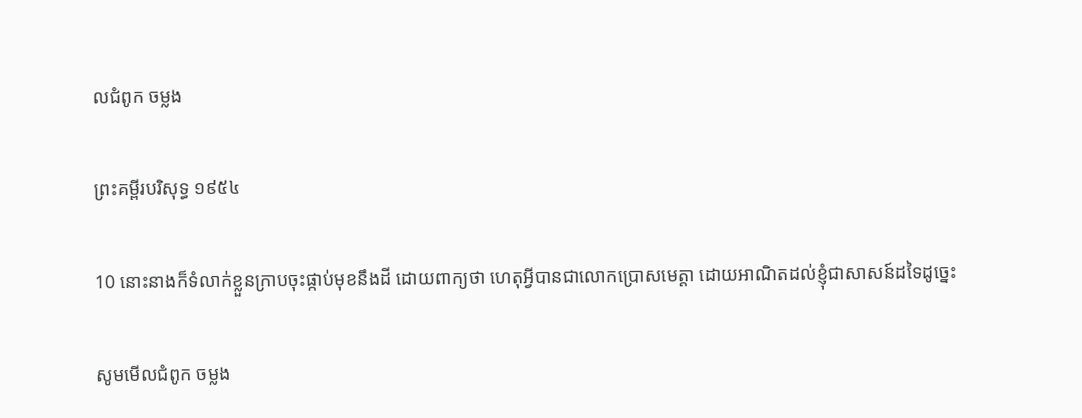លជំពូក ចម្លង

ព្រះគម្ពីរបរិសុទ្ធ ១៩៥៤

10 នោះនាងក៏ទំលាក់ខ្លួនក្រាបចុះផ្កាប់មុខនឹងដី ដោយពាក្យថា ហេតុអ្វីបានជាលោកប្រោសមេត្តា ដោយអាណិតដល់ខ្ញុំជាសាសន៍ដទៃដូច្នេះ

សូមមើលជំពូក ចម្លង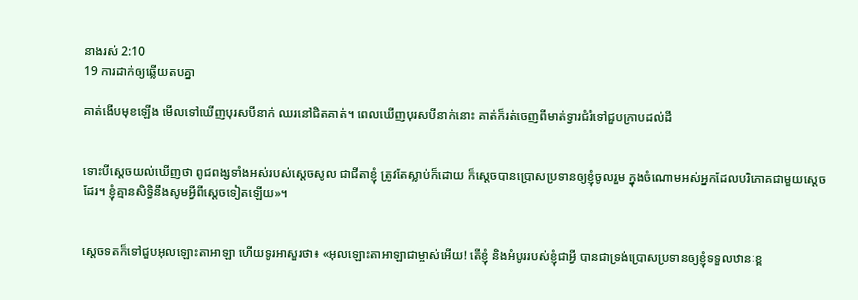នាងរស់ 2:10
19 ការដាក់ឲ្យឆ្លើយតបគ្នា

គាត់ងើបមុខឡើង មើលទៅឃើញបុរសបីនាក់ ឈរនៅជិតគាត់។ ពេលឃើញបុរសបីនាក់នោះ គាត់ក៏រត់ចេញពីមាត់ទ្វារជំរំទៅជួបក្រាបដល់ដី


ទោះបីស្តេចយល់ឃើញថា ពូជ‌ពង្សទាំងអស់របស់ស្តេចសូល ជាជីតាខ្ញុំ ត្រូវតែស្លាប់ក៏ដោយ ក៏ស្តេចបានប្រោសប្រទានឲ្យខ្ញុំចូលរួម ក្នុងចំណោមអស់អ្នកដែលបរិភោគជាមួយស្តេចដែរ។ ខ្ញុំគ្មានសិទ្ធិនឹងសូមអ្វីពីស្តេចទៀតឡើយ»។


ស្តេចទតក៏ទៅជួបអុលឡោះ‌តាអាឡា ហើយទូរអាសួរថា៖ «អុលឡោះ‌តាអាឡាជាម្ចាស់អើយ! តើខ្ញុំ និងអំបូររបស់ខ្ញុំជាអ្វី បានជាទ្រង់ប្រោសប្រទានឲ្យខ្ញុំទទួលឋានៈខ្ព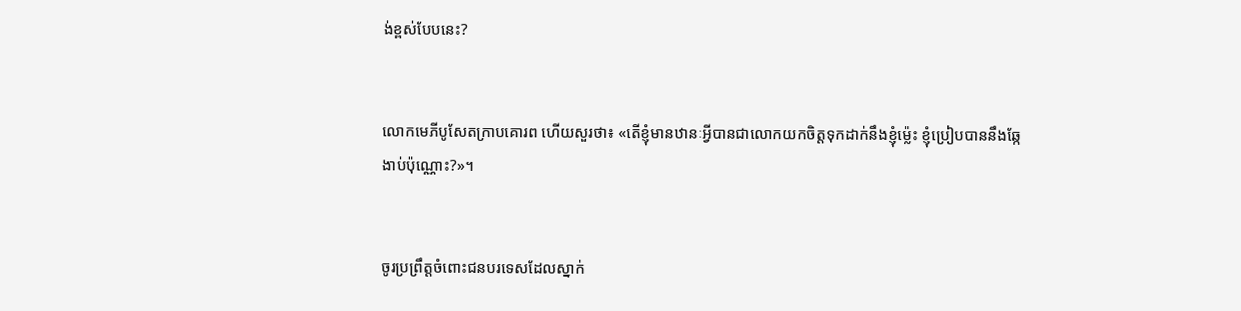ង់‌ខ្ពស់បែបនេះ?


លោកមេភី‌បូសែតក្រាបគោរព ហើយសួរថា៖ «តើខ្ញុំមានឋានៈអ្វីបានជាលោកយកចិត្តទុកដាក់នឹងខ្ញុំម៉្លេះ ខ្ញុំប្រៀបបាននឹងឆ្កែងាប់ប៉ុណ្ណោះ?»។


ចូរប្រព្រឹត្តចំពោះជនបរ‌ទេសដែលស្នាក់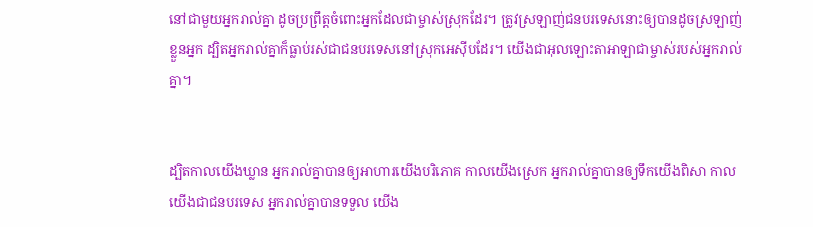នៅជាមួយអ្នករាល់គ្នា ដូចប្រព្រឹត្តចំពោះអ្នកដែលជាម្ចាស់ស្រុកដែរ។ ត្រូវស្រឡាញ់ជនបរ‌ទេសនោះឲ្យបានដូចស្រឡាញ់ខ្លួនអ្នក ដ្បិតអ្នករាល់គ្នាក៏ធ្លាប់រស់ជាជនបរ‌ទេសនៅស្រុកអេស៊ីបដែរ។ យើងជាអុលឡោះ‌តាអាឡាជាម្ចាស់របស់អ្នករាល់គ្នា។


ដ្បិតកាលយើងឃ្លាន អ្នករាល់គ្នាបានឲ្យអាហារយើងបរិភោគ កាលយើងស្រេក អ្នករាល់គ្នាបានឲ្យទឹកយើងពិសា កាលយើងជាជនបរទេស អ្នករាល់គ្នាបានទទួល យើង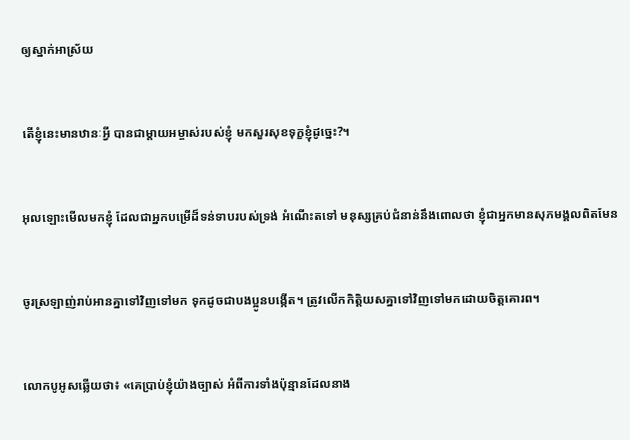ឲ្យស្នាក់អាស្រ័យ


តើខ្ញុំនេះមានឋានៈអ្វី បានជាម្តាយអម្ចាស់របស់ខ្ញុំ មកសួរសុខទុក្ខខ្ញុំដូច្នេះ?។


អុលឡោះមើលមកខ្ញុំ ដែលជាអ្នកបម្រើដ៏ទន់‌ទាបរបស់ទ្រង់ អំណើះតទៅ មនុស្សគ្រប់ជំនាន់នឹងពោលថា ខ្ញុំជាអ្នកមានសុភ‌មង្គលពិតមែន


ចូរស្រឡាញ់រាប់អានគ្នាទៅវិញទៅមក ទុកដូចជាបងប្អូនបង្កើត។ ត្រូវលើកកិត្ដិយសគ្នាទៅវិញទៅមកដោយចិត្ដគោរព។


លោកបូអូសឆ្លើយថា៖ «គេប្រាប់ខ្ញុំយ៉ាងច្បាស់ អំពីការទាំងប៉ុន្មានដែលនាង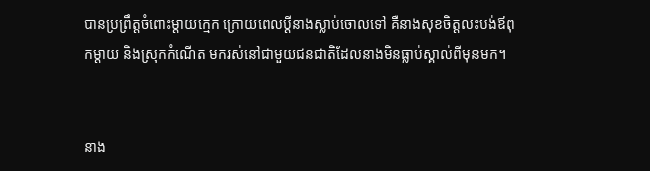បានប្រព្រឹត្តចំពោះម្តាយក្មេក ក្រោយពេលប្ដីនាងស្លាប់ចោលទៅ គឺនាងសុខចិត្តលះបង់ឪពុក‌ម្តាយ និងស្រុកកំណើត មករស់នៅជាមួយជន‌ជាតិដែលនាងមិនធ្លាប់ស្គាល់ពីមុនមក។


នាង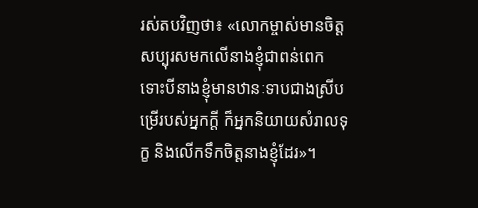រស់តបវិញថា៖ «លោកម្ចាស់មានចិត្តសប្បុរសមកលើនាងខ្ញុំជាពន់ពេក ទោះបីនាងខ្ញុំមានឋានៈទាបជាងស្រីបម្រើរបស់អ្នកក្តី ក៏អ្នកនិយាយសំរាលទុក្ខ និងលើកទឹកចិត្តនាងខ្ញុំដែរ»។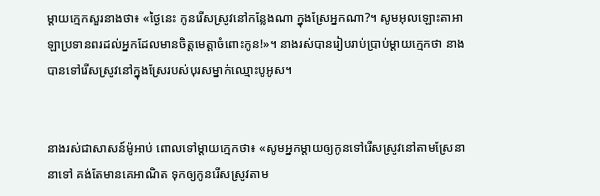ម្តាយក្មេកសួរនាងថា៖ «ថ្ងៃនេះ កូនរើសស្រូវនៅកន្លែងណា ក្នុងស្រែអ្នកណា?។ សូមអុលឡោះ‌តាអាឡាប្រទានពរដល់អ្នកដែលមានចិត្តមេត្តាចំពោះកូន!»។ នាងរស់បានរៀបរាប់ប្រាប់ម្តាយក្មេកថា នាងបានទៅរើសស្រូវនៅក្នុងស្រែរបស់បុរសម្នាក់ឈ្មោះបូអូស។


នាងរស់ជាសាសន៍ម៉ូអាប់ ពោលទៅម្តាយក្មេកថា៖ «សូមអ្នកម្តាយឲ្យកូនទៅរើសស្រូវនៅតាមស្រែនានាទៅ គង់តែមានគេអាណិត ទុកឲ្យកូនរើសស្រូវតាម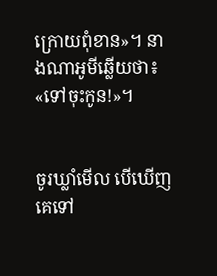ក្រោយពុំខាន»។ នាងណា‌អូមីឆ្លើយថា៖ «ទៅចុះកូន!»។


ចូរឃ្លាំមើល បើឃើញគេទៅ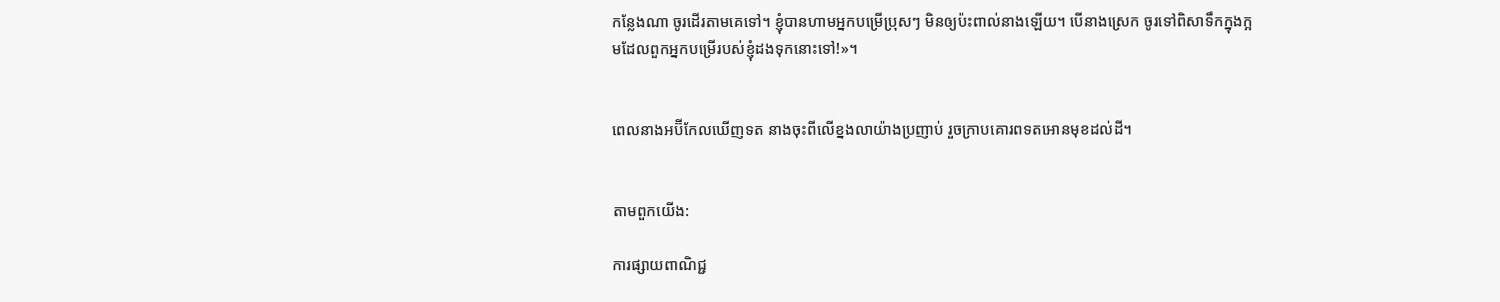កន្លែងណា ចូរដើរតាមគេទៅ។ ខ្ញុំបានហាមអ្នកបម្រើប្រុសៗ មិនឲ្យប៉ះពាល់នាងឡើយ។ បើនាងស្រេក ចូរទៅពិសាទឹកក្នុងក្អមដែលពួកអ្នកបម្រើរបស់ខ្ញុំដងទុកនោះទៅ!»។


ពេលនាងអប៊ី‌កែលឃើញទត នាងចុះពីលើខ្នងលាយ៉ាងប្រញាប់ រួចក្រាបគោរពទតអោនមុខដល់ដី។


តាមពួកយើង:

ការផ្សាយពាណិជ្ជ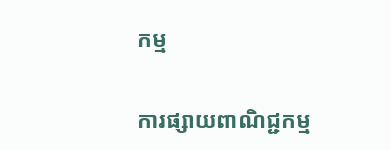កម្ម


ការផ្សាយពាណិជ្ជកម្ម